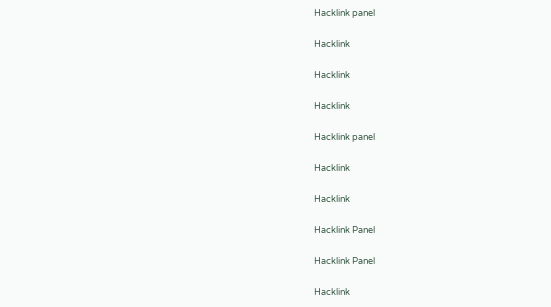Hacklink panel

Hacklink

Hacklink

Hacklink

Hacklink panel

Hacklink

Hacklink

Hacklink Panel

Hacklink Panel

Hacklink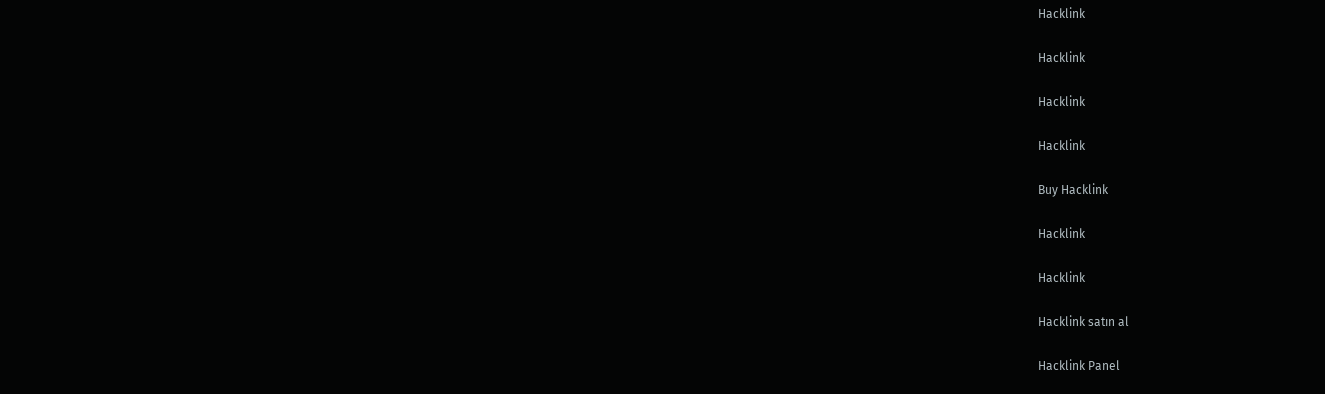Hacklink

Hacklink

Hacklink

Hacklink

Buy Hacklink

Hacklink

Hacklink

Hacklink satın al

Hacklink Panel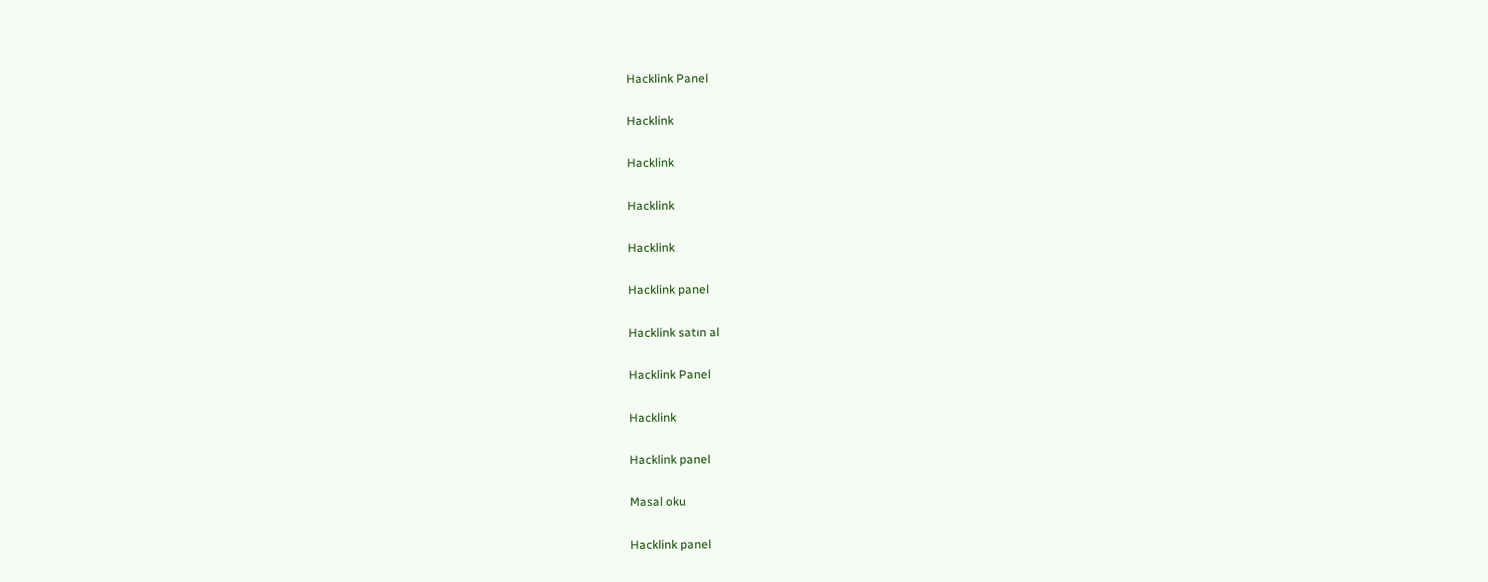Hacklink Panel

Hacklink

Hacklink

Hacklink

Hacklink

Hacklink panel

Hacklink satın al

Hacklink Panel

Hacklink

Hacklink panel

Masal oku

Hacklink panel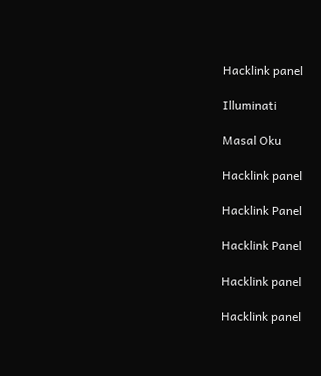Hacklink panel

Illuminati

Masal Oku

Hacklink panel

Hacklink Panel

Hacklink Panel

Hacklink panel

Hacklink panel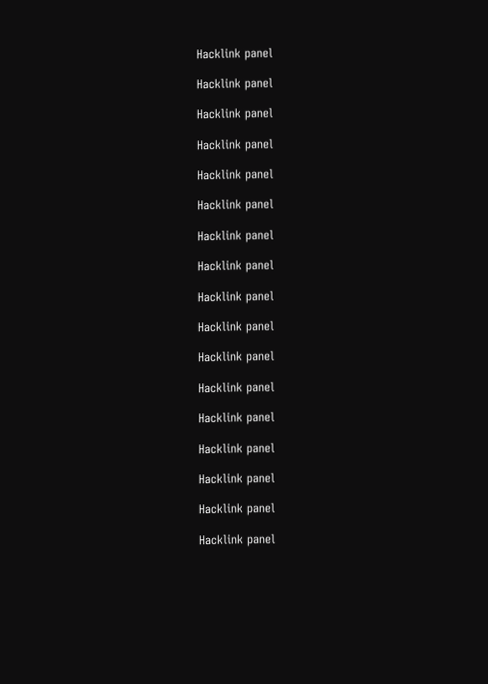Hacklink panel

Hacklink panel

Hacklink panel

Hacklink panel

Hacklink panel

Hacklink panel

Hacklink panel

Hacklink panel

Hacklink panel

Hacklink panel

Hacklink panel

Hacklink panel

Hacklink panel

Hacklink panel

Hacklink panel

Hacklink panel

Hacklink panel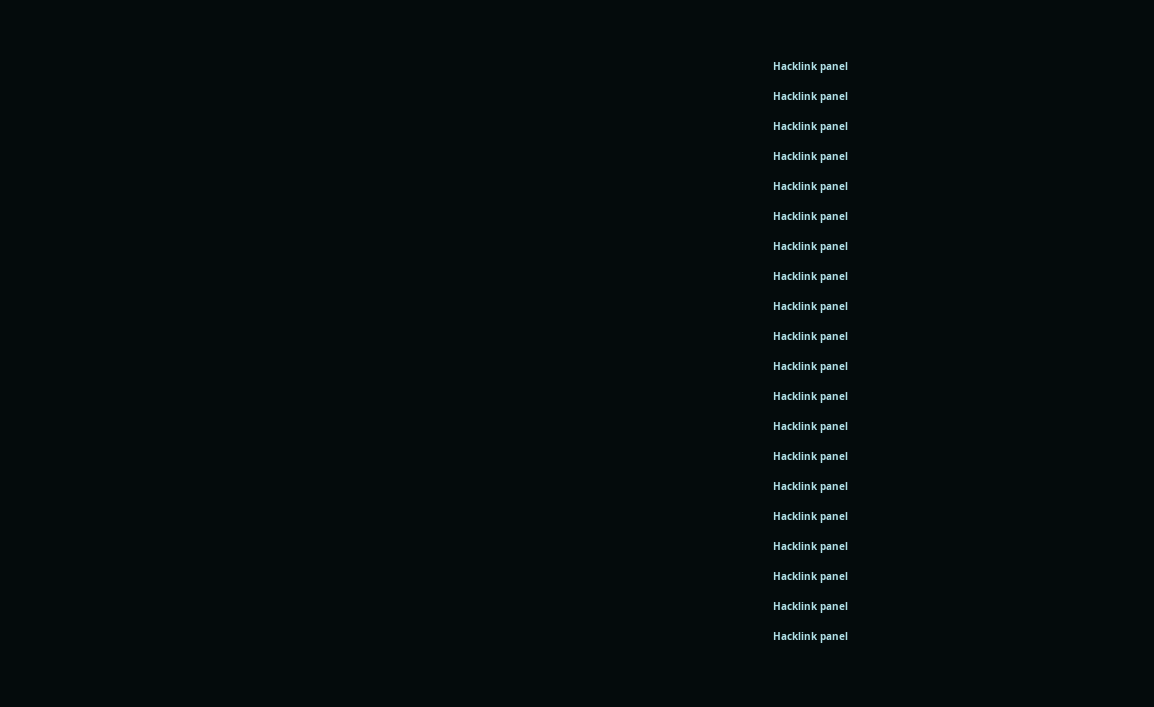Hacklink panel

Hacklink panel

Hacklink panel

Hacklink panel

Hacklink panel

Hacklink panel

Hacklink panel

Hacklink panel

Hacklink panel

Hacklink panel

Hacklink panel

Hacklink panel

Hacklink panel

Hacklink panel

Hacklink panel

Hacklink panel

Hacklink panel

Hacklink panel

Hacklink panel

Hacklink panel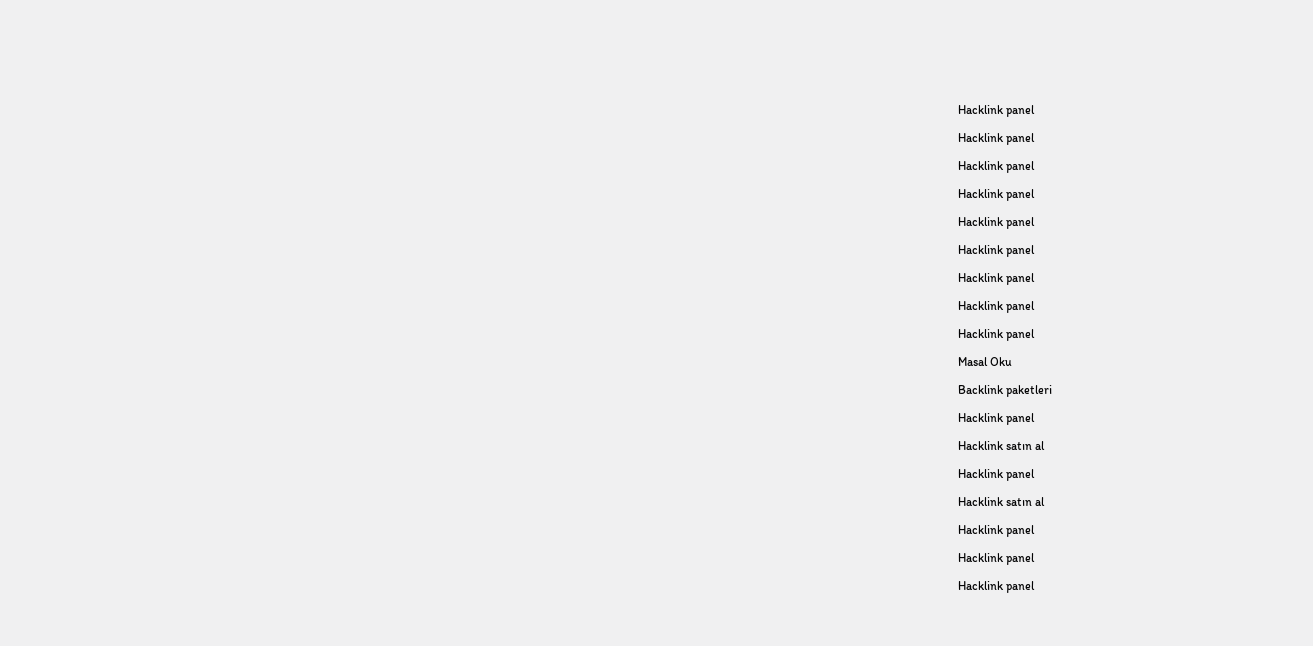Hacklink panel

Hacklink panel

Hacklink panel

Hacklink panel

Hacklink panel

Hacklink panel

Hacklink panel

Hacklink panel

Hacklink panel

Masal Oku

Backlink paketleri

Hacklink panel

Hacklink satın al

Hacklink panel

Hacklink satın al

Hacklink panel

Hacklink panel

Hacklink panel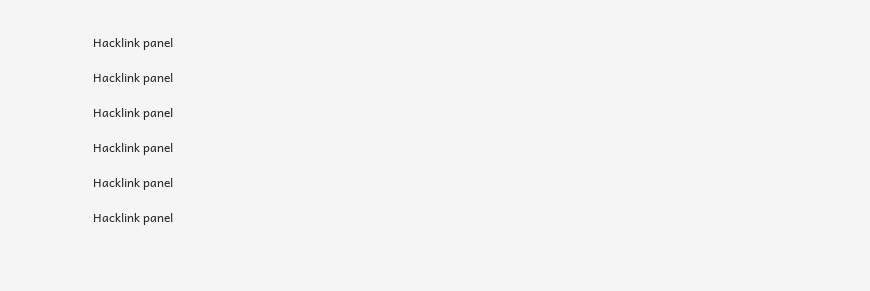Hacklink panel

Hacklink panel

Hacklink panel

Hacklink panel

Hacklink panel

Hacklink panel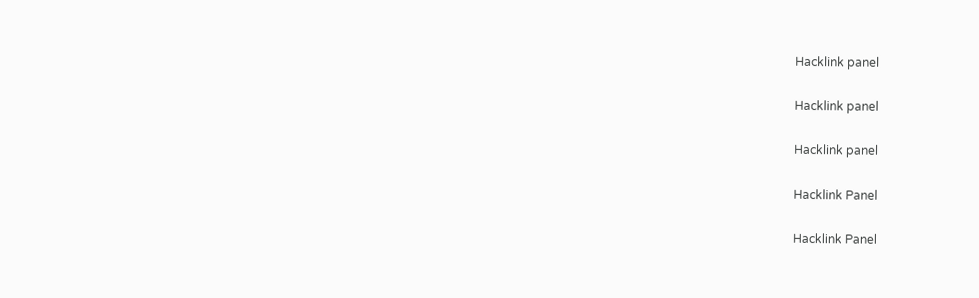Hacklink panel

Hacklink panel

Hacklink panel

Hacklink Panel

Hacklink Panel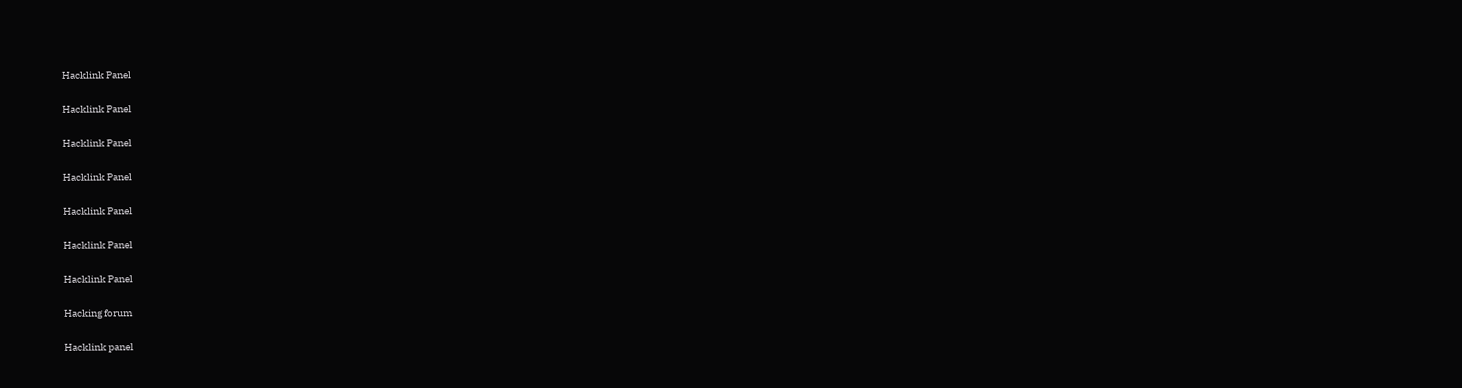Hacklink Panel

Hacklink Panel

Hacklink Panel

Hacklink Panel

Hacklink Panel

Hacklink Panel

Hacklink Panel

Hacking forum

Hacklink panel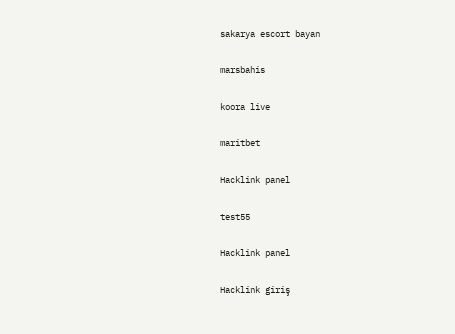sakarya escort bayan

marsbahis

koora live

maritbet

Hacklink panel

test55

Hacklink panel

Hacklink giriş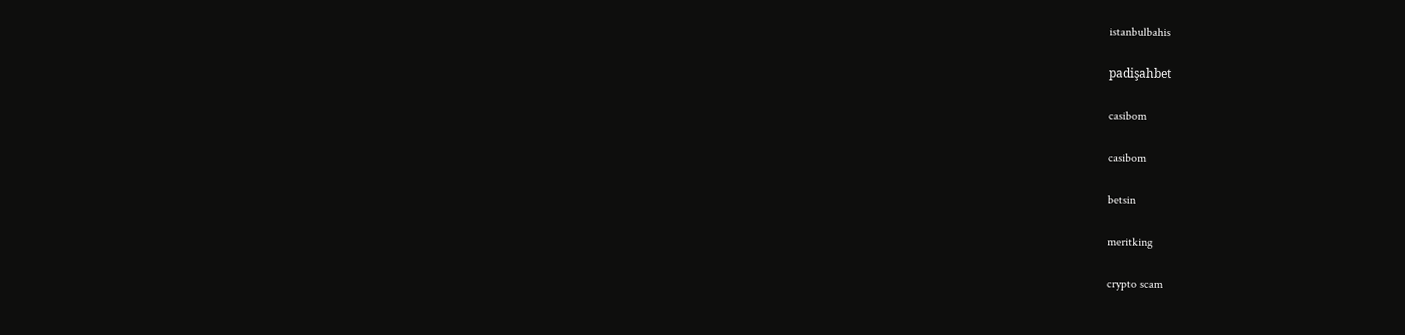istanbulbahis

padişahbet

casibom

casibom

betsin

meritking

crypto scam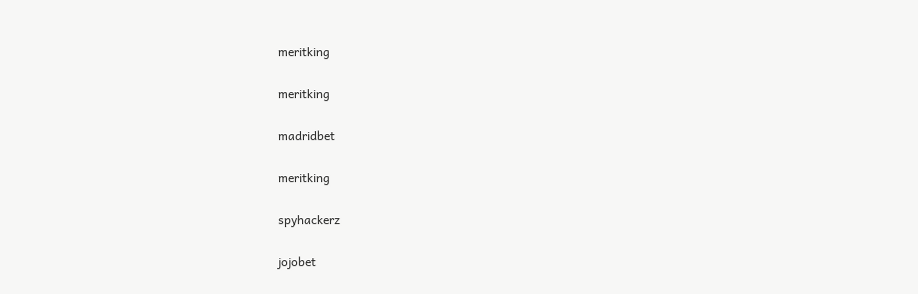meritking

meritking

madridbet

meritking

spyhackerz

jojobet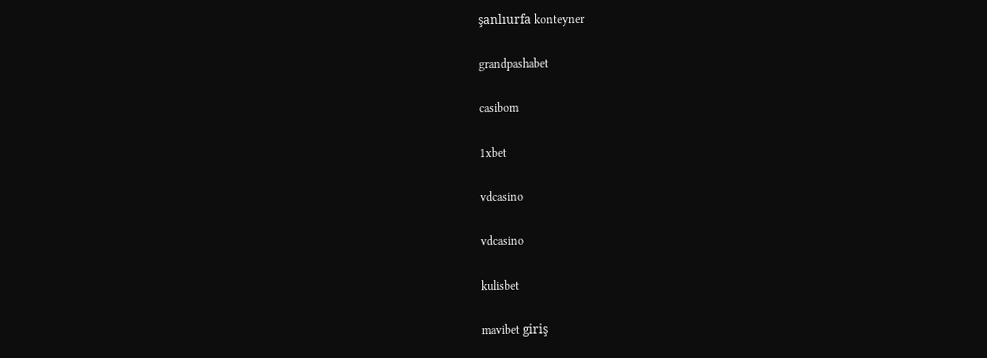şanlıurfa konteyner

grandpashabet

casibom

1xbet

vdcasino

vdcasino

kulisbet

mavibet giriş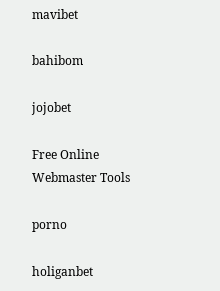mavibet

bahibom

jojobet

Free Online Webmaster Tools

porno

holiganbet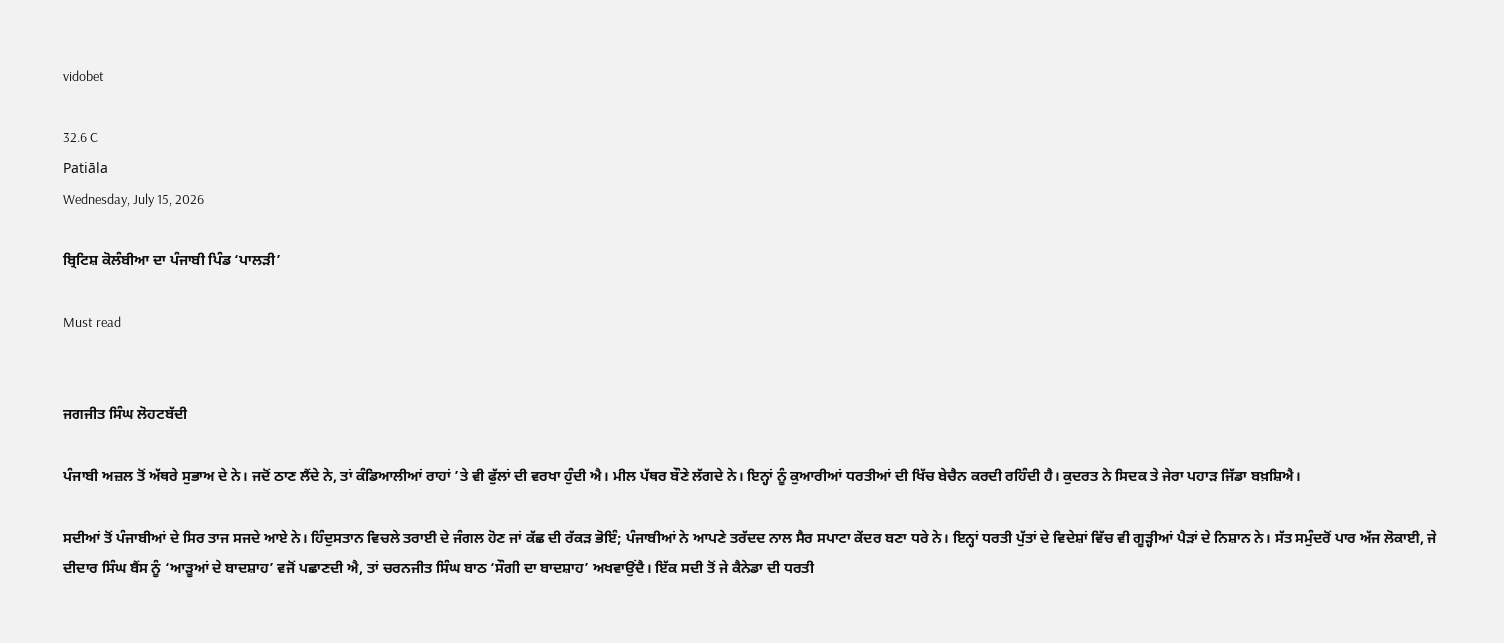vidobet

32.6 C
Patiāla
Wednesday, July 15, 2026

ਬ੍ਰਿਟਿਸ਼ ਕੋਲੰਬੀਆ ਦਾ ਪੰਜਾਬੀ ਪਿੰਡ ‘ਪਾਲੜੀ’

Must read


ਜਗਜੀਤ ਸਿੰਘ ਲੋਹਟਬੱਦੀ

ਪੰਜਾਬੀ ਅਜ਼ਲ ਤੋਂ ਅੱਥਰੇ ਸੁਭਾਅ ਦੇ ਨੇ। ਜਦੋਂ ਠਾਣ ਲੈਂਦੇ ਨੇ, ਤਾਂ ਕੰਡਿਆਲੀਆਂ ਰਾਹਾਂ ’ਤੇ ਵੀ ਫੁੱਲਾਂ ਦੀ ਵਰਖਾ ਹੁੰਦੀ ਐ। ਮੀਲ ਪੱਥਰ ਬੌਣੇ ਲੱਗਦੇ ਨੇ। ਇਨ੍ਹਾਂ ਨੂੰ ਕੁਆਰੀਆਂ ਧਰਤੀਆਂ ਦੀ ਖਿੱਚ ਬੇਚੈਨ ਕਰਦੀ ਰਹਿੰਦੀ ਹੈ। ਕੁਦਰਤ ਨੇ ਸਿਦਕ ਤੇ ਜੇਰਾ ਪਹਾੜ ਜਿੱਡਾ ਬਖ਼ਸ਼ਿਐ।

ਸਦੀਆਂ ਤੋਂ ਪੰਜਾਬੀਆਂ ਦੇ ਸਿਰ ਤਾਜ ਸਜਦੇ ਆਏ ਨੇ। ਹਿੰਦੁਸਤਾਨ ਵਿਚਲੇ ਤਰਾਈ ਦੇ ਜੰਗਲ ਹੋਣ ਜਾਂ ਕੱਛ ਦੀ ਰੱਕੜ ਭੋਇੰ; ਪੰਜਾਬੀਆਂ ਨੇ ਆਪਣੇ ਤਰੱਦਦ ਨਾਲ ਸੈਰ ਸਪਾਟਾ ਕੇਂਦਰ ਬਣਾ ਧਰੇ ਨੇ। ਇਨ੍ਹਾਂ ਧਰਤੀ ਪੁੱਤਾਂ ਦੇ ਵਿਦੇਸ਼ਾਂ ਵਿੱਚ ਵੀ ਗੂੜ੍ਹੀਆਂ ਪੈੜਾਂ ਦੇ ਨਿਸ਼ਾਨ ਨੇ। ਸੱਤ ਸਮੁੰਦਰੋਂ ਪਾਰ ਅੱਜ ਲੋਕਾਈ, ਜੇ ਦੀਦਾਰ ਸਿੰਘ ਬੈਂਸ ਨੂੰ ‘ਆੜੂਆਂ ਦੇ ਬਾਦਸ਼ਾਹ’ ਵਜੋਂ ਪਛਾਣਦੀ ਐ, ਤਾਂ ਚਰਨਜੀਤ ਸਿੰਘ ਬਾਠ ‘ਸੌਗੀ ਦਾ ਬਾਦਸ਼ਾਹ’ ਅਖਵਾਉਂਦੈ। ਇੱਕ ਸਦੀ ਤੋਂ ਜੇ ਕੈਨੇਡਾ ਦੀ ਧਰਤੀ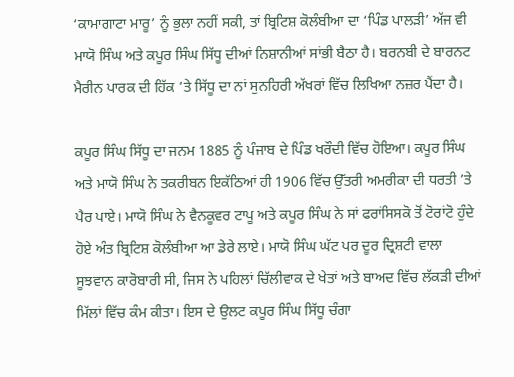‘ਕਾਮਾਗਾਟਾ ਮਾਰੂ’ ਨੂੰ ਭੁਲਾ ਨਹੀਂ ਸਕੀ, ਤਾਂ ਬ੍ਰਿਟਿਸ਼ ਕੋਲੰਬੀਆ ਦਾ ‘ਪਿੰਡ ਪਾਲੜੀ’ ਅੱਜ ਵੀ ਮਾਯੋ ਸਿੰਘ ਅਤੇ ਕਪੂਰ ਸਿੰਘ ਸਿੱਧੂ ਦੀਆਂ ਨਿਸ਼ਾਨੀਆਂ ਸਾਂਭੀ ਬੈਠਾ ਹੈ। ਬਰਨਬੀ ਦੇ ਬਾਰਨਟ ਮੈਰੀਨ ਪਾਰਕ ਦੀ ਹਿੱਕ ’ਤੇ ਸਿੱਧੂ ਦਾ ਨਾਂ ਸੁਨਹਿਰੀ ਅੱਖਰਾਂ ਵਿੱਚ ਲਿਖਿਆ ਨਜ਼ਰ ਪੈਂਦਾ ਹੈ।

ਕਪੂਰ ਸਿੰਘ ਸਿੱਧੂ ਦਾ ਜਨਮ 1885 ਨੂੰ ਪੰਜਾਬ ਦੇ ਪਿੰਡ ਖਰੌਦੀ ਵਿੱਚ ਹੋਇਆ। ਕਪੂਰ ਸਿੰਘ ਅਤੇ ਮਾਯੋ ਸਿੰਘ ਨੇ ਤਕਰੀਬਨ ਇਕੱਠਿਆਂ ਹੀ 1906 ਵਿੱਚ ਉੱਤਰੀ ਅਮਰੀਕਾ ਦੀ ਧਰਤੀ ’ਤੇ ਪੈਰ ਪਾਏ। ਮਾਯੋ ਸਿੰਘ ਨੇ ਵੈਨਕੂਵਰ ਟਾਪੂ ਅਤੇ ਕਪੂਰ ਸਿੰਘ ਨੇ ਸਾਂ ਫਰਾਂਸਿਸਕੋ ਤੋਂ ਟੋਰਾਂਟੋ ਹੁੰਦੇ ਹੋਏ ਅੰਤ ਬ੍ਰਿਟਿਸ਼ ਕੋਲੰਬੀਆ ਆ ਡੇਰੇ ਲਾਏ। ਮਾਯੋ ਸਿੰਘ ਘੱਟ ਪਰ ਦੂਰ ਦ੍ਰਿਸ਼ਟੀ ਵਾਲਾ ਸੂਝਵਾਨ ਕਾਰੋਬਾਰੀ ਸੀ, ਜਿਸ ਨੇ ਪਹਿਲਾਂ ਚਿੱਲੀਵਾਕ ਦੇ ਖੇਤਾਂ ਅਤੇ ਬਾਅਦ ਵਿੱਚ ਲੱਕੜੀ ਦੀਆਂ ਮਿੱਲਾਂ ਵਿੱਚ ਕੰਮ ਕੀਤਾ। ਇਸ ਦੇ ਉਲਟ ਕਪੂਰ ਸਿੰਘ ਸਿੱਧੂ ਚੰਗਾ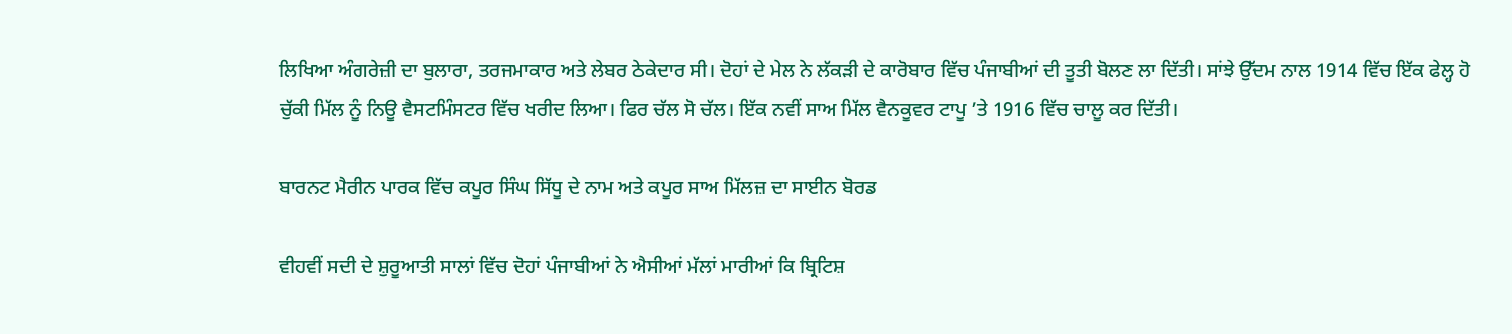ਲਿਖਿਆ ਅੰਗਰੇਜ਼ੀ ਦਾ ਬੁਲਾਰਾ, ਤਰਜਮਾਕਾਰ ਅਤੇ ਲੇਬਰ ਠੇਕੇਦਾਰ ਸੀ। ਦੋਹਾਂ ਦੇ ਮੇਲ ਨੇ ਲੱਕੜੀ ਦੇ ਕਾਰੋਬਾਰ ਵਿੱਚ ਪੰਜਾਬੀਆਂ ਦੀ ਤੂਤੀ ਬੋਲਣ ਲਾ ਦਿੱਤੀ। ਸਾਂਝੇ ਉੱਦਮ ਨਾਲ 1914 ਵਿੱਚ ਇੱਕ ਫੇਲ੍ਹ ਹੋ ਚੁੱਕੀ ਮਿੱਲ ਨੂੰ ਨਿਊ ਵੈਸਟਮਿੰਸਟਰ ਵਿੱਚ ਖਰੀਦ ਲਿਆ। ਫਿਰ ਚੱਲ ਸੋ ਚੱਲ। ਇੱਕ ਨਵੀਂ ਸਾਅ ਮਿੱਲ ਵੈਨਕੂਵਰ ਟਾਪੂ ’ਤੇ 1916 ਵਿੱਚ ਚਾਲੂ ਕਰ ਦਿੱਤੀ।

ਬਾਰਨਟ ਮੈਰੀਨ ਪਾਰਕ ਵਿੱਚ ਕਪੂਰ ਸਿੰਘ ਸਿੱਧੂ ਦੇ ਨਾਮ ਅਤੇ ਕਪੂਰ ਸਾਅ ਮਿੱਲਜ਼ ਦਾ ਸਾਈਨ ਬੋਰਡ

ਵੀਹਵੀਂ ਸਦੀ ਦੇ ਸ਼ੁਰੂਆਤੀ ਸਾਲਾਂ ਵਿੱਚ ਦੋਹਾਂ ਪੰਜਾਬੀਆਂ ਨੇ ਐਸੀਆਂ ਮੱਲਾਂ ਮਾਰੀਆਂ ਕਿ ਬ੍ਰਿਟਿਸ਼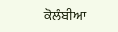ਕੋਲੰਬੀਆ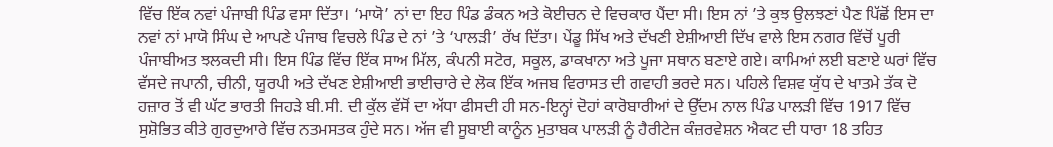ਵਿੱਚ ਇੱਕ ਨਵਾਂ ਪੰਜਾਬੀ ਪਿੰਡ ਵਸਾ ਦਿੱਤਾ। ‘ਮਾਯੋ’ ਨਾਂ ਦਾ ਇਹ ਪਿੰਡ ਡੰਕਨ ਅਤੇ ਕੋਈਚਨ ਦੇ ਵਿਚਕਾਰ ਪੈਂਦਾ ਸੀ। ਇਸ ਨਾਂ ’ਤੇ ਕੁਝ ਉਲਝਣਾਂ ਪੈਣ ਪਿੱਛੋਂ ਇਸ ਦਾ ਨਵਾਂ ਨਾਂ ਮਾਯੋ ਸਿੰਘ ਦੇ ਆਪਣੇ ਪੰਜਾਬ ਵਿਚਲੇ ਪਿੰਡ ਦੇ ਨਾਂ ’ਤੇ ‘ਪਾਲੜੀ’ ਰੱਖ ਦਿੱਤਾ। ਪੇਂਡੂ ਸਿੱਖ ਅਤੇ ਦੱਖਣੀ ਏਸ਼ੀਆਈ ਦਿੱਖ ਵਾਲੇ ਇਸ ਨਗਰ ਵਿੱਚੋਂ ਪੂਰੀ ਪੰਜਾਬੀਅਤ ਝਲਕਦੀ ਸੀ। ਇਸ ਪਿੰਡ ਵਿੱਚ ਇੱਕ ਸਾਅ ਮਿੱਲ, ਕੰਪਨੀ ਸਟੋਰ, ਸਕੂਲ, ਡਾਕਖਾਨਾ ਅਤੇ ਪੂਜਾ ਸਥਾਨ ਬਣਾਏ ਗਏ। ਕਾਮਿਆਂ ਲਈ ਬਣਾਏ ਘਰਾਂ ਵਿੱਚ ਵੱਸਦੇ ਜਪਾਨੀ, ਚੀਨੀ, ਯੂਰਪੀ ਅਤੇ ਦੱਖਣ ਏਸ਼ੀਆਈ ਭਾਈਚਾਰੇ ਦੇ ਲੋਕ ਇੱਕ ਅਜਬ ਵਿਰਾਸਤ ਦੀ ਗਵਾਹੀ ਭਰਦੇ ਸਨ। ਪਹਿਲੇ ਵਿਸ਼ਵ ਯੁੱਧ ਦੇ ਖਾਤਮੇ ਤੱਕ ਦੋ ਹਜ਼ਾਰ ਤੋਂ ਵੀ ਘੱਟ ਭਾਰਤੀ ਜਿਹੜੇ ਬੀ.ਸੀ. ਦੀ ਕੁੱਲ ਵੱਸੋਂ ਦਾ ਅੱਧਾ ਫੀਸਦੀ ਹੀ ਸਨ-ਇਨ੍ਹਾਂ ਦੋਹਾਂ ਕਾਰੋਬਾਰੀਆਂ ਦੇ ਉੱਦਮ ਨਾਲ ਪਿੰਡ ਪਾਲੜੀ ਵਿੱਚ 1917 ਵਿੱਚ ਸੁਸ਼ੋਭਿਤ ਕੀਤੇ ਗੁਰਦੁਆਰੇ ਵਿੱਚ ਨਤਮਸਤਕ ਹੁੰਦੇ ਸਨ। ਅੱਜ ਵੀ ਸੂਬਾਈ ਕਾਨੂੰਨ ਮੁਤਾਬਕ ਪਾਲੜੀ ਨੂੰ ਹੈਰੀਟੇਜ ਕੰਜ਼ਰਵੇਸ਼ਨ ਐਕਟ ਦੀ ਧਾਰਾ 18 ਤਹਿਤ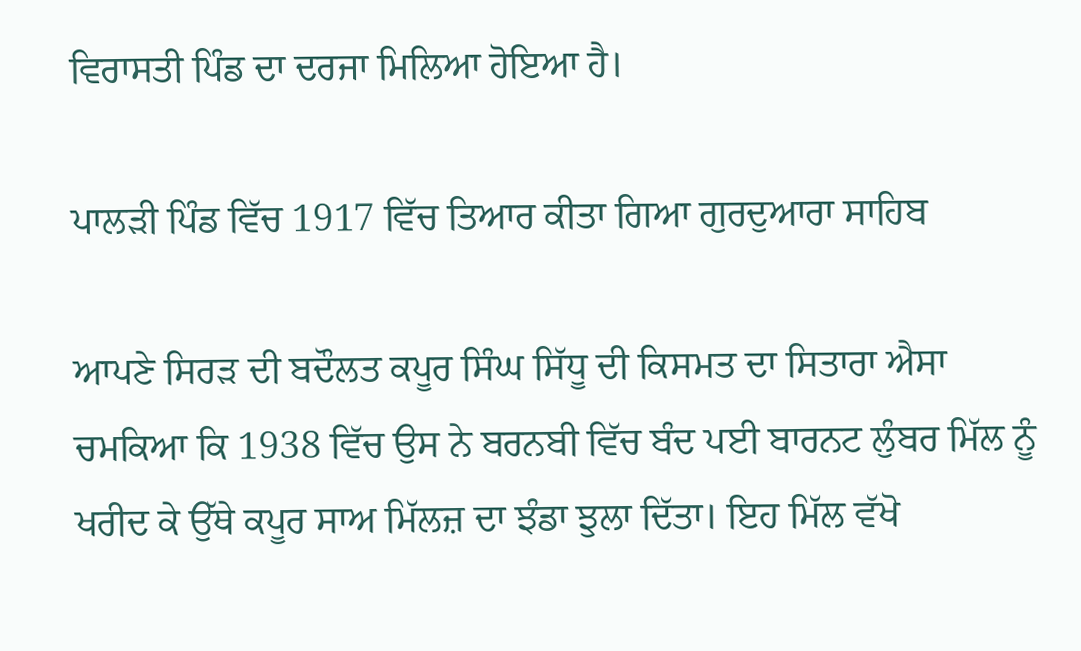ਵਿਰਾਸਤੀ ਪਿੰਡ ਦਾ ਦਰਜਾ ਮਿਲਿਆ ਹੋਇਆ ਹੈ।

ਪਾਲੜੀ ਪਿੰਡ ਵਿੱਚ 1917 ਵਿੱਚ ਤਿਆਰ ਕੀਤਾ ਗਿਆ ਗੁਰਦੁਆਰਾ ਸਾਹਿਬ

ਆਪਣੇ ਸਿਰੜ ਦੀ ਬਦੌਲਤ ਕਪੂਰ ਸਿੰਘ ਸਿੱਧੂ ਦੀ ਕਿਸਮਤ ਦਾ ਸਿਤਾਰਾ ਐਸਾ ਚਮਕਿਆ ਕਿ 1938 ਵਿੱਚ ਉਸ ਨੇ ਬਰਨਬੀ ਵਿੱਚ ਬੰਦ ਪਈ ਬਾਰਨਟ ਲੁੰਬਰ ਮਿੱਲ ਨੂੰ ਖਰੀਦ ਕੇ ਉੱਥੇ ਕਪੂਰ ਸਾਅ ਮਿੱਲਜ਼ ਦਾ ਝੰਡਾ ਝੁਲਾ ਦਿੱਤਾ। ਇਹ ਮਿੱਲ ਵੱਖੋ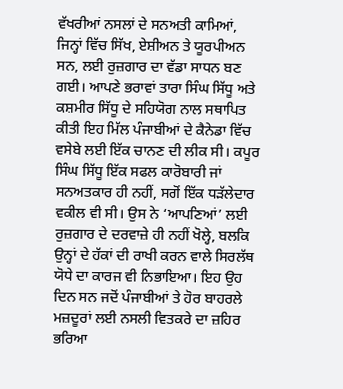ਵੱਖਰੀਆਂ ਨਸਲਾਂ ਦੇ ਸਨਅਤੀ ਕਾਮਿਆਂ, ਜਿਨ੍ਹਾਂ ਵਿੱਚ ਸਿੱਖ, ਏਸ਼ੀਅਨ ਤੇ ਯੂਰਪੀਅਨ ਸਨ, ਲਈ ਰੁਜ਼ਗਾਰ ਦਾ ਵੱਡਾ ਸਾਧਨ ਬਣ ਗਈ। ਆਪਣੇ ਭਰਾਵਾਂ ਤਾਰਾ ਸਿੰਘ ਸਿੱਧੂ ਅਤੇ ਕਸ਼ਮੀਰ ਸਿੱਧੂ ਦੇ ਸਹਿਯੋਗ ਨਾਲ ਸਥਾਪਿਤ ਕੀਤੀ ਇਹ ਮਿੱਲ ਪੰਜਾਬੀਆਂ ਦੇ ਕੈਨੇਡਾ ਵਿੱਚ ਵਸੇਬੇ ਲਈ ਇੱਕ ਚਾਨਣ ਦੀ ਲੀਕ ਸੀ। ਕਪੂਰ ਸਿੰਘ ਸਿੱਧੂ ਇੱਕ ਸਫਲ ਕਾਰੋਬਾਰੀ ਜਾਂ ਸਨਅਤਕਾਰ ਹੀ ਨਹੀਂ, ਸਗੋਂ ਇੱਕ ਧੜੱਲੇਦਾਰ ਵਕੀਲ ਵੀ ਸੀ। ਉਸ ਨੇ ‘ਆਪਣਿਆਂ’ ਲਈ ਰੁਜ਼ਗਾਰ ਦੇ ਦਰਵਾਜ਼ੇ ਹੀ ਨਹੀਂ ਖੋਲ੍ਹੇ, ਬਲਕਿ ਉਨ੍ਹਾਂ ਦੇ ਹੱਕਾਂ ਦੀ ਰਾਖੀ ਕਰਨ ਵਾਲੇ ਸਿਰਲੱਥ ਯੋਧੇ ਦਾ ਕਾਰਜ ਵੀ ਨਿਭਾਇਆ। ਇਹ ਉਹ ਦਿਨ ਸਨ ਜਦੋਂ ਪੰਜਾਬੀਆਂ ਤੇ ਹੋਰ ਬਾਹਰਲੇ ਮਜ਼ਦੂਰਾਂ ਲਈ ਨਸਲੀ ਵਿਤਕਰੇ ਦਾ ਜ਼ਹਿਰ ਭਰਿਆ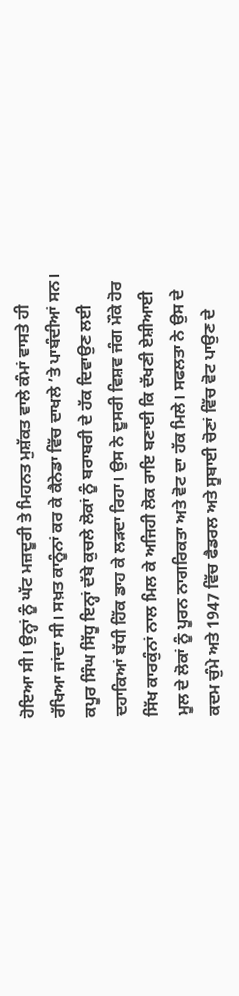ਹੋਇਆ ਸੀ। ਉਨ੍ਹਾਂ ਨੂੰ ਘੱਟ ਮਜ਼ਦੂਰੀ ਤੇ ਮਿਹਨਤ ਮੁਸ਼ੱਕਤ ਵਾਲੇ ਕੰਮਾਂ ਵਾਸਤੇ ਹੀ ਰੱਖਿਆ ਜਾਂਦਾ ਸੀ। ਸਖ਼ਤ ਕਾਨੂੰਨਾਂ ਕਰ ਕੇ ਕੈਨੇਡਾ ਵਿੱਚ ਦਾਖਲੇ ’ਤੇ ਪਾਬੰਦੀਆਂ ਸਨ। ਕਪੂਰ ਸਿੰਘ ਸਿੱਧੂ ਇਨ੍ਹਾਂ ਦੱਬੇ ਕੁਚਲੇ ਲੋਕਾਂ ਨੂੰ ਬਰਾਬਰੀ ਦੇ ਹੱਕ ਦਿਵਾਉਣ ਲਈ ਦਹਾਕਿਆਂ ਬੱਧੀ ਹਿੱਕ ਡਾਹ ਕੇ ਲੜਦਾ ਰਿਹਾ। ਉਸ ਨੇ ਦੂਸਰੀ ਵਿਸ਼ਵ ਜੰਗ ਮੌਕੇ ਹੋਰ ਸਿੱਖ ਕਾਰਕੁੰਨਾਂ ਨਾਲ ਮਿਲ ਕੇ ਅਜਿਹੀ ਲੋਕ ਰਾਇ ਬਣਾਈ ਕਿ ਦੱਖਣੀ ਏਸ਼ੀਆਈ ਮੂਲ ਦੇ ਲੋਕਾਂ ਨੂੰ ਪੂਰਨ ਨਾਗਰਿਕਤਾ ਅਤੇ ਵੋਟ ਦਾ ਹੱਕ ਮਿਲੇ। ਸਫਲਤਾ ਨੇ ਉਸ ਦੇ ਕਦਮ ਚੁੰਮੇ ਅਤੇ 1947 ਵਿੱਚ ਫੈਡਰਲ ਅਤੇ ਸੂਬਾਈ ਚੋਣਾਂ ਵਿੱਚ ਵੋਟ ਪਾਉਣ ਦੇ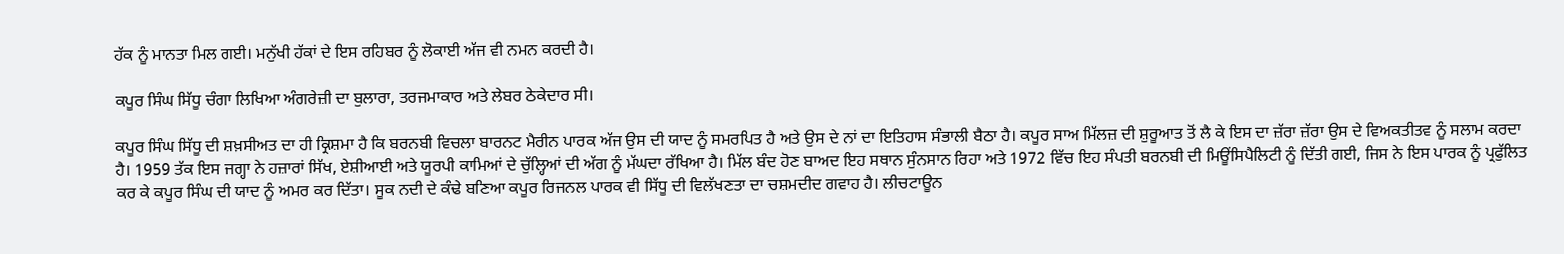ਹੱਕ ਨੂੰ ਮਾਨਤਾ ਮਿਲ ਗਈ। ਮਨੁੱਖੀ ਹੱਕਾਂ ਦੇ ਇਸ ਰਹਿਬਰ ਨੂੰ ਲੋਕਾਈ ਅੱਜ ਵੀ ਨਮਨ ਕਰਦੀ ਹੈ।

ਕਪੂਰ ਸਿੰਘ ਸਿੱਧੂ ਚੰਗਾ ਲਿਖਿਆ ਅੰਗਰੇਜ਼ੀ ਦਾ ਬੁਲਾਰਾ, ਤਰਜਮਾਕਾਰ ਅਤੇ ਲੇਬਰ ਠੇਕੇਦਾਰ ਸੀ।

ਕਪੂਰ ਸਿੰਘ ਸਿੱਧੂ ਦੀ ਸ਼ਖ਼ਸੀਅਤ ਦਾ ਹੀ ਕ੍ਰਿਸ਼ਮਾ ਹੈ ਕਿ ਬਰਨਬੀ ਵਿਚਲਾ ਬਾਰਨਟ ਮੈਰੀਨ ਪਾਰਕ ਅੱਜ ਉਸ ਦੀ ਯਾਦ ਨੂੰ ਸਮਰਪਿਤ ਹੈ ਅਤੇ ਉਸ ਦੇ ਨਾਂ ਦਾ ਇਤਿਹਾਸ ਸੰਭਾਲੀ ਬੈਠਾ ਹੈ। ਕਪੂਰ ਸਾਅ ਮਿੱਲਜ਼ ਦੀ ਸ਼ੁਰੂਆਤ ਤੋਂ ਲੈ ਕੇ ਇਸ ਦਾ ਜ਼ੱਰਾ ਜ਼ੱਰਾ ਉਸ ਦੇ ਵਿਅਕਤੀਤਵ ਨੂੰ ਸਲਾਮ ਕਰਦਾ ਹੈ। 1959 ਤੱਕ ਇਸ ਜਗ੍ਹਾ ਨੇ ਹਜ਼ਾਰਾਂ ਸਿੱਖ, ਏਸ਼ੀਆਈ ਅਤੇ ਯੂਰਪੀ ਕਾਮਿਆਂ ਦੇ ਚੁੱਲ੍ਹਿਆਂ ਦੀ ਅੱਗ ਨੂੰ ਮੱਘਦਾ ਰੱਖਿਆ ਹੈ। ਮਿੱਲ ਬੰਦ ਹੋਣ ਬਾਅਦ ਇਹ ਸਥਾਨ ਸੁੰਨਸਾਨ ਰਿਹਾ ਅਤੇ 1972 ਵਿੱਚ ਇਹ ਸੰਪਤੀ ਬਰਨਬੀ ਦੀ ਮਿਊਂਸਿਪੈਲਿਟੀ ਨੂੰ ਦਿੱਤੀ ਗਈ, ਜਿਸ ਨੇ ਇਸ ਪਾਰਕ ਨੂੰ ਪ੍ਰਫੁੱਲਿਤ ਕਰ ਕੇ ਕਪੂਰ ਸਿੰਘ ਦੀ ਯਾਦ ਨੂੰ ਅਮਰ ਕਰ ਦਿੱਤਾ। ਸੂਕ ਨਦੀ ਦੇ ਕੰਢੇ ਬਣਿਆ ਕਪੂਰ ਰਿਜਨਲ ਪਾਰਕ ਵੀ ਸਿੱਧੂ ਦੀ ਵਿਲੱਖਣਤਾ ਦਾ ਚਸ਼ਮਦੀਦ ਗਵਾਹ ਹੈ। ਲੀਚਟਾਊਨ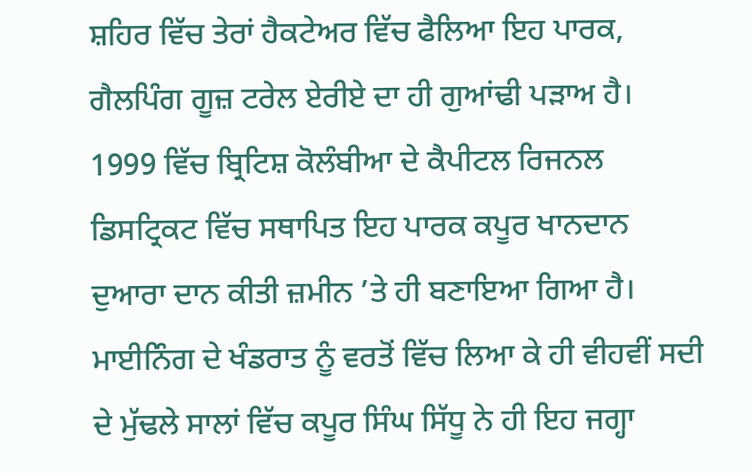ਸ਼ਹਿਰ ਵਿੱਚ ਤੇਰਾਂ ਹੈਕਟੇਅਰ ਵਿੱਚ ਫੈਲਿਆ ਇਹ ਪਾਰਕ, ਗੈਲਪਿੰਗ ਗੂਜ਼ ਟਰੇਲ ਏਰੀਏ ਦਾ ਹੀ ਗੁਆਂਢੀ ਪੜਾਅ ਹੈ। 1999 ਵਿੱਚ ਬ੍ਰਿਟਿਸ਼ ਕੋਲੰਬੀਆ ਦੇ ਕੈਪੀਟਲ ਰਿਜਨਲ ਡਿਸਟ੍ਰਿਕਟ ਵਿੱਚ ਸਥਾਪਿਤ ਇਹ ਪਾਰਕ ਕਪੂਰ ਖਾਨਦਾਨ ਦੁਆਰਾ ਦਾਨ ਕੀਤੀ ਜ਼ਮੀਨ ’ਤੇ ਹੀ ਬਣਾਇਆ ਗਿਆ ਹੈ। ਮਾਈਨਿੰਗ ਦੇ ਖੰਡਰਾਤ ਨੂੰ ਵਰਤੋਂ ਵਿੱਚ ਲਿਆ ਕੇ ਹੀ ਵੀਹਵੀਂ ਸਦੀ ਦੇ ਮੁੱਢਲੇ ਸਾਲਾਂ ਵਿੱਚ ਕਪੂਰ ਸਿੰਘ ਸਿੱਧੂ ਨੇ ਹੀ ਇਹ ਜਗ੍ਹਾ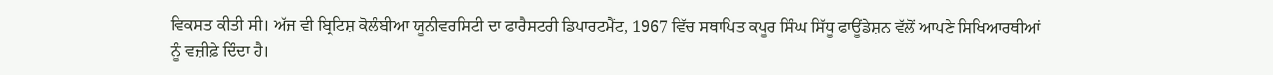ਵਿਕਸਤ ਕੀਤੀ ਸੀ। ਅੱਜ ਵੀ ਬ੍ਰਿਟਿਸ਼ ਕੋਲੰਬੀਆ ਯੂਨੀਵਰਸਿਟੀ ਦਾ ਫਾਰੈਸਟਰੀ ਡਿਪਾਰਟਮੈਂਟ, 1967 ਵਿੱਚ ਸਥਾਪਿਤ ਕਪੂਰ ਸਿੰਘ ਸਿੱਧੂ ਫਾਊਂਡੇਸ਼ਨ ਵੱਲੋਂ ਆਪਣੇ ਸਿਖਿਆਰਥੀਆਂ ਨੂੰ ਵਜ਼ੀਫ਼ੇ ਦਿੰਦਾ ਹੈ।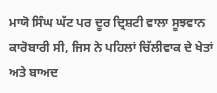ਮਾਯੋ ਸਿੰਘ ਘੱਟ ਪਰ ਦੂਰ ਦ੍ਰਿਸ਼ਟੀ ਵਾਲਾ ਸੂਝਵਾਨ ਕਾਰੋਬਾਰੀ ਸੀ, ਜਿਸ ਨੇ ਪਹਿਲਾਂ ਚਿੱਲੀਵਾਕ ਦੇ ਖੇਤਾਂ ਅਤੇ ਬਾਅਦ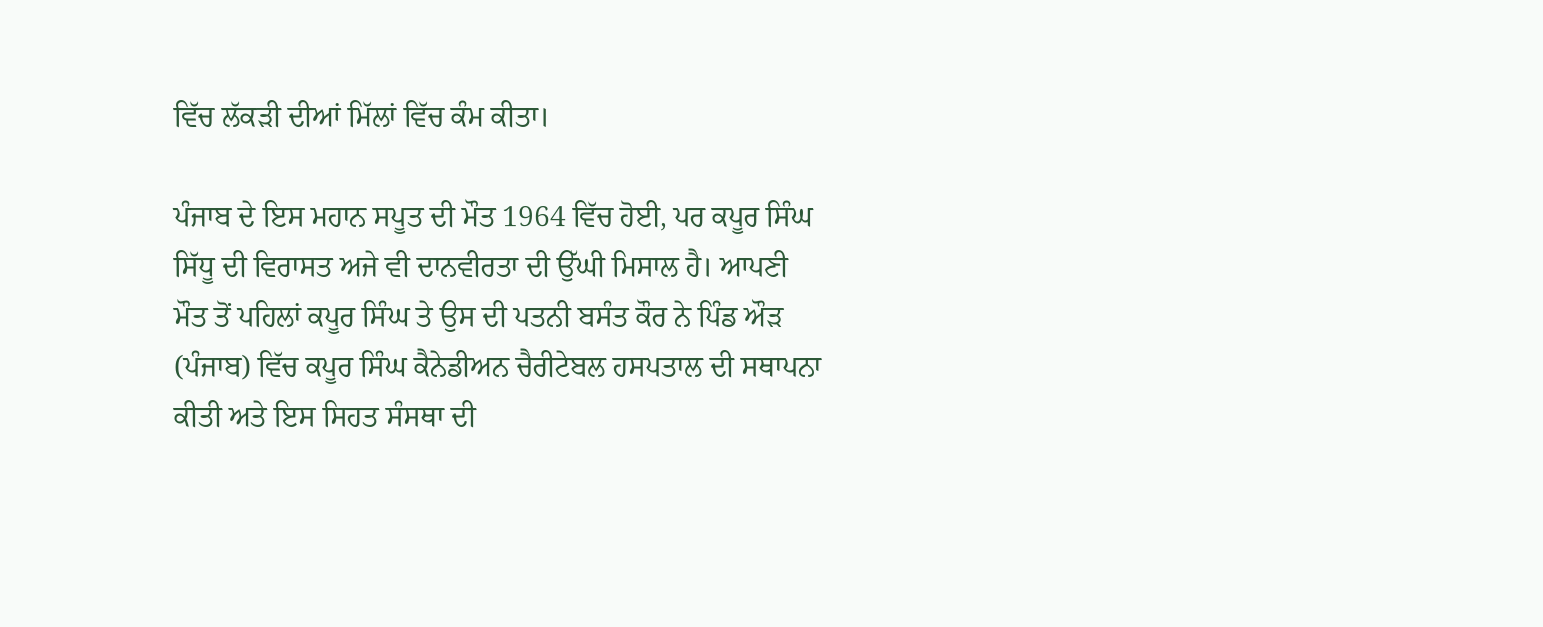ਵਿੱਚ ਲੱਕੜੀ ਦੀਆਂ ਮਿੱਲਾਂ ਵਿੱਚ ਕੰਮ ਕੀਤਾ।

ਪੰਜਾਬ ਦੇ ਇਸ ਮਹਾਨ ਸਪੂਤ ਦੀ ਮੌਤ 1964 ਵਿੱਚ ਹੋਈ, ਪਰ ਕਪੂਰ ਸਿੰਘ ਸਿੱਧੂ ਦੀ ਵਿਰਾਸਤ ਅਜੇ ਵੀ ਦਾਨਵੀਰਤਾ ਦੀ ਉੱਘੀ ਮਿਸਾਲ ਹੈ। ਆਪਣੀ ਮੌਤ ਤੋਂ ਪਹਿਲਾਂ ਕਪੂਰ ਸਿੰਘ ਤੇ ਉਸ ਦੀ ਪਤਨੀ ਬਸੰਤ ਕੌਰ ਨੇ ਪਿੰਡ ਔੜ (ਪੰਜਾਬ) ਵਿੱਚ ਕਪੂਰ ਸਿੰਘ ਕੈਨੇਡੀਅਨ ਚੈਰੀਟੇਬਲ ਹਸਪਤਾਲ ਦੀ ਸਥਾਪਨਾ ਕੀਤੀ ਅਤੇ ਇਸ ਸਿਹਤ ਸੰਸਥਾ ਦੀ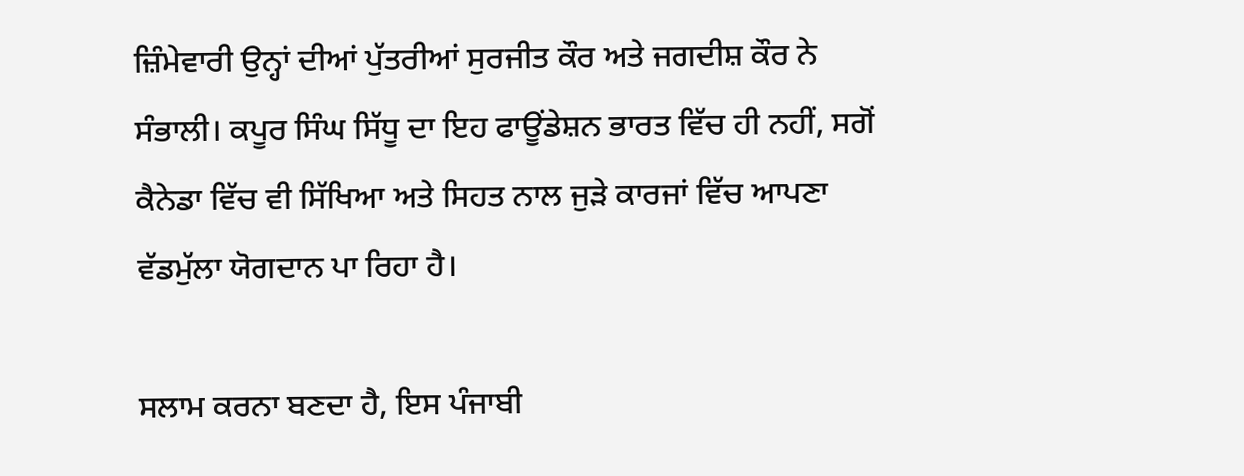ਜ਼ਿੰਮੇਵਾਰੀ ਉਨ੍ਹਾਂ ਦੀਆਂ ਪੁੱਤਰੀਆਂ ਸੁਰਜੀਤ ਕੌਰ ਅਤੇ ਜਗਦੀਸ਼ ਕੌਰ ਨੇ ਸੰਭਾਲੀ। ਕਪੂਰ ਸਿੰਘ ਸਿੱਧੂ ਦਾ ਇਹ ਫਾਊਂਡੇਸ਼ਨ ਭਾਰਤ ਵਿੱਚ ਹੀ ਨਹੀਂ, ਸਗੋਂ ਕੈਨੇਡਾ ਵਿੱਚ ਵੀ ਸਿੱਖਿਆ ਅਤੇ ਸਿਹਤ ਨਾਲ ਜੁੜੇ ਕਾਰਜਾਂ ਵਿੱਚ ਆਪਣਾ ਵੱਡਮੁੱਲਾ ਯੋਗਦਾਨ ਪਾ ਰਿਹਾ ਹੈ।

ਸਲਾਮ ਕਰਨਾ ਬਣਦਾ ਹੈ, ਇਸ ਪੰਜਾਬੀ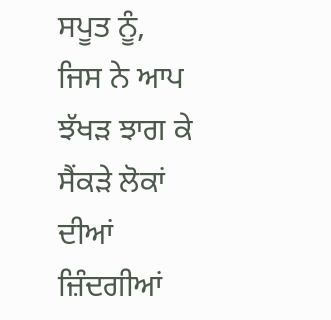ਸਪੂਤ ਨੂੰ, ਜਿਸ ਨੇ ਆਪ ਝੱਖੜ ਝਾਗ ਕੇ ਸੈਂਕੜੇ ਲੋਕਾਂ ਦੀਆਂ ਜ਼ਿੰਦਗੀਆਂ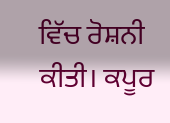ਵਿੱਚ ਰੋਸ਼ਨੀ ਕੀਤੀ। ਕਪੂਰ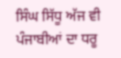ਸਿੰਘ ਸਿੱਧੂ ਅੱਜ ਵੀ ਪੰਜਾਬੀਆਂ ਦਾ ਧਰੂ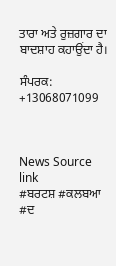ਤਾਰਾ ਅਤੇ ਰੁਜ਼ਗਾਰ ਦਾ ਬਾਦਸ਼ਾਹ ਕਹਾਉਂਦਾ ਹੈ।

ਸੰਪਰਕ: +13068071099



News Source link
#ਬਰਟਸ਼ #ਕਲਬਆ #ਦ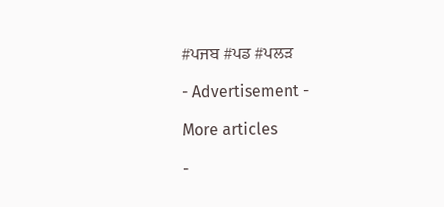#ਪਜਬ #ਪਡ #ਪਲੜ

- Advertisement -

More articles

-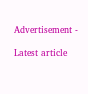Advertisement -

Latest article